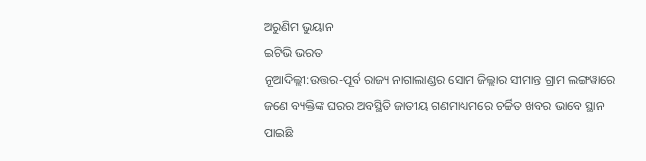ଅରୁଣିମ ଭୁୟାନ
ଇଟିଭି ଭରତ
ନୂଆଦିଲ୍ଲୀ:ଉତ୍ତର-ପୂର୍ବ ରାଜ୍ୟ ନାଗାଲାଣ୍ଡର ସୋମ ଜିଲ୍ଲାର ସୀମାନ୍ତ ଗ୍ରାମ ଲଙ୍ଗୱାରେ ଜଣେ ବ୍ୟକ୍ତିଙ୍କ ଘରର ଅବସ୍ଥିତି ଜାତୀୟ ଗଣମାଧ୍ୟମରେ ଚର୍ଚ୍ଚିତ ଖବର ଭାବେ ସ୍ଥାନ ପାଇଛି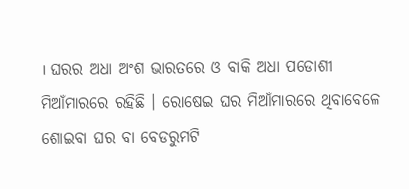। ଘରର ଅଧା ଅଂଶ ଭାରତରେ ଓ ବାକି ଅଧା ପଡୋଶୀ ମିଆଁମାରରେ ରହିଛି । ରୋଷେଇ ଘର ମିଆଁମାରରେ ଥିବାବେଳେ ଶୋଇବା ଘର ବା ବେଡରୁମଟି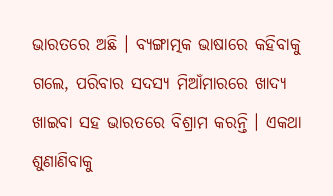ଭାରତରେ ଅଛି । ବ୍ୟଙ୍ଗାତ୍ମକ ଭାଷାରେ କହିବାକୁ ଗଲେ, ପରିବାର ସଦସ୍ୟ ମିଆଁମାରରେ ଖାଦ୍ୟ ଖାଇବା ସହ ଭାରତରେ ବିଶ୍ରାମ କରନ୍ତି । ଏକଥା ଶୁଣାଣିବାକୁ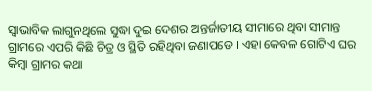ସ୍ବାଭାବିକ ଲାଗୁନଥିଲେ ସୁଦ୍ଧା ଦୁଇ ଦେଶର ଅନ୍ତର୍ଜାତୀୟ ସୀମାରେ ଥିବା ସୀମାନ୍ତ ଗ୍ରାମରେ ଏପରି କିଛି ଚିତ୍ର ଓ ସ୍ଥିତି ରହିଥିବା ଜଣାପଡେ । ଏହା କେବଳ ଗୋଟିଏ ଘର କିମ୍ବା ଗ୍ରାମର କଥା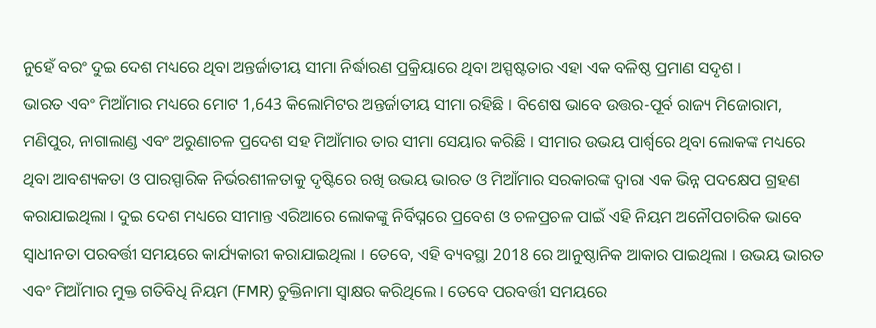ନୁହେଁ ବରଂ ଦୁଇ ଦେଶ ମଧ୍ୟରେ ଥିବା ଅନ୍ତର୍ଜାତୀୟ ସୀମା ନିର୍ଦ୍ଧାରଣ ପ୍ରକ୍ରିୟାରେ ଥିବା ଅସ୍ପଷ୍ଟତାର ଏହା ଏକ ବଳିଷ୍ଠ ପ୍ରମାଣ ସଦୃଶ ।
ଭାରତ ଏବଂ ମିଆଁମାର ମଧ୍ୟରେ ମୋଟ 1,643 କିଲୋମିଟର ଅନ୍ତର୍ଜାତୀୟ ସୀମା ରହିଛି । ବିଶେଷ ଭାବେ ଉତ୍ତର-ପୂର୍ବ ରାଜ୍ୟ ମିଜୋରାମ, ମଣିପୁର, ନାଗାଲାଣ୍ଡ ଏବଂ ଅରୁଣାଚଳ ପ୍ରଦେଶ ସହ ମିଆଁମାର ତାର ସୀମା ସେୟାର କରିଛି । ସୀମାର ଉଭୟ ପାର୍ଶ୍ୱରେ ଥିବା ଲୋକଙ୍କ ମଧ୍ୟରେ ଥିବା ଆବଶ୍ୟକତା ଓ ପାରସ୍ପାରିକ ନିର୍ଭରଶୀଳତାକୁ ଦୃଷ୍ଟିରେ ରଖି ଉଭୟ ଭାରତ ଓ ମିଆଁମାର ସରକାରଙ୍କ ଦ୍ବାରା ଏକ ଭିନ୍ନ ପଦକ୍ଷେପ ଗ୍ରହଣ କରାଯାଇଥିଲା । ଦୁଇ ଦେଶ ମଧ୍ୟରେ ସୀମାନ୍ତ ଏରିଆରେ ଲୋକଙ୍କୁ ନିର୍ବିଘ୍ନରେ ପ୍ରବେଶ ଓ ଚଳପ୍ରଚଳ ପାଇଁ ଏହି ନିୟମ ଅନୌପଚାରିକ ଭାବେ ସ୍ବାଧୀନତା ପରବର୍ତ୍ତୀ ସମୟରେ କାର୍ଯ୍ୟକାରୀ କରାଯାଇଥିଲା । ତେବେ, ଏହି ବ୍ୟବସ୍ଥା 2018 ରେ ଆନୁଷ୍ଠାନିକ ଆକାର ପାଇଥିଲା । ଉଭୟ ଭାରତ ଏବଂ ମିଆଁମାର ମୁକ୍ତ ଗତିବିଧି ନିୟମ (FMR) ଚୁକ୍ତିନାମା ସ୍ୱାକ୍ଷର କରିଥିଲେ । ତେବେ ପରବର୍ତ୍ତୀ ସମୟରେ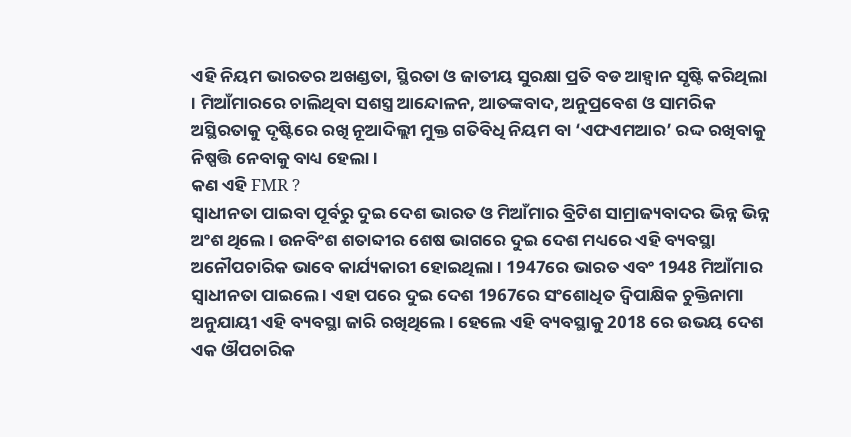ଏହି ନିୟମ ଭାରତର ଅଖଣ୍ଡତା, ସ୍ଥିରତା ଓ ଜାତୀୟ ସୁରକ୍ଷା ପ୍ରତି ବଡ ଆହ୍ବାନ ସୃଷ୍ଟି କରିଥିଲା । ମିଆଁମାରରେ ଚାଲିଥିବା ସଶସ୍ତ୍ର ଆନ୍ଦୋଳନ, ଆତଙ୍କବାଦ, ଅନୁପ୍ରବେଶ ଓ ସାମରିକ ଅସ୍ଥିରତାକୁ ଦୃଷ୍ଟିରେ ରଖି ନୂଆଦିଲ୍ଲୀ ମୁକ୍ତ ଗତିବିଧି ନିୟମ ବା ‘ଏଫଏମଆର’ ରଦ୍ଦ ରଖିବାକୁ ନିଷ୍ପତ୍ତି ନେବାକୁ ବାଧ୍ୟ ହେଲା ।
କଣ ଏହି FMR ?
ସ୍ବାଧୀନତା ପାଇବା ପୂର୍ବରୁ ଦୁଇ ଦେଶ ଭାରତ ଓ ମିଆଁମାର ବ୍ରିଟିଶ ସାମ୍ରାଜ୍ୟବାଦର ଭିନ୍ନ ଭିନ୍ନ ଅଂଶ ଥିଲେ । ଉନବିଂଶ ଶତାବ୍ଦୀର ଶେଷ ଭାଗରେ ଦୁଇ ଦେଶ ମଧ୍ୟରେ ଏହି ବ୍ୟବସ୍ଥା ଅନୌପଚାରିକ ଭାବେ କାର୍ଯ୍ୟକାରୀ ହୋଇଥିଲା । 1947ରେ ଭାରତ ଏବଂ 1948 ମିଆଁମାର ସ୍ବାଧୀନତା ପାଇଲେ । ଏହା ପରେ ଦୁଇ ଦେଶ 1967ରେ ସଂଶୋଧିତ ଦ୍ୱିପାକ୍ଷିକ ଚୁକ୍ତିନାମା ଅନୁଯାୟୀ ଏହି ବ୍ୟବସ୍ଥା ଜାରି ରଖିଥିଲେ । ହେଲେ ଏହି ବ୍ୟବସ୍ଥାକୁ 2018 ରେ ଉଭୟ ଦେଶ ଏକ ଔପଚାରିକ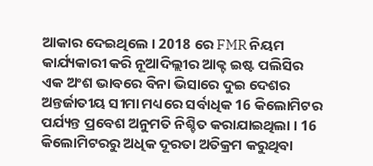ଆକାର ଦେଇଥିଲେ । 2018 ରେ FMR ନିୟମ କାର୍ଯ୍ୟକାରୀ କରି ନୂଆଦିଲ୍ଲୀର ଆକ୍ଟ ଇଷ୍ଟ ପଲିସିର ଏକ ଅଂଶ ଭାବରେ ବିନା ଭିସାରେ ଦୁଇ ଦେଶର ଅନ୍ତର୍ଜାତୀୟ ସୀମା ମଧ୍ୟରେ ସର୍ବାଧିକ 16 କିଲୋମିଟର ପର୍ଯ୍ୟନ୍ତ ପ୍ରବେଶ ଅନୁମତି ନିଶ୍ଚିତ କରାଯାଇଥିଲା । 16 କିଲୋମିଟରରୁ ଅଧିକ ଦୂରତା ଅତିକ୍ରମ କରୁଥିବା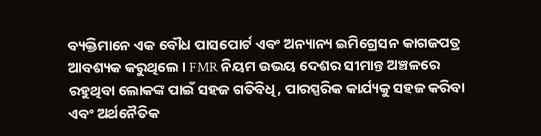ବ୍ୟକ୍ତିମାନେ ଏକ ବୌଧ ପାସପୋର୍ଟ ଏବଂ ଅନ୍ୟାନ୍ୟ ଇମିଗ୍ରେସନ କାଗଜପତ୍ର ଆବଶ୍ୟକ କରୁଥିଲେ । FMR ନିୟମ ଉଭୟ ଦେଶର ସୀମାନ୍ତ ଅଞ୍ଚଳରେ ରହୁଥିବା ଲୋକଙ୍କ ପାଇଁ ସହଜ ଗତିବିଧି, ପାରସ୍ପରିକ କାର୍ଯ୍ୟକୁ ସହଜ କରିବା ଏବଂ ଅର୍ଥନୈତିକ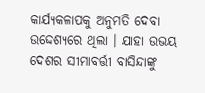କାର୍ଯ୍ୟକଳାପକୁ ଅନୁମତି ଦେବା ଉଦ୍ଦେଶ୍ୟରେ ଥିଲା । ଯାହା ଉଭୟ ଦେଶର ସୀମାବର୍ତ୍ତୀ ବାସିନ୍ଦାଙ୍କୁ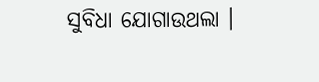ସୁବିଧା ଯୋଗାଉଥଲା ।